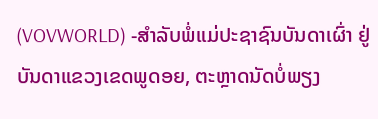(VOVWORLD) -ສຳລັບພໍ່ແມ່ປະຊາຊົນບັນດາເຜົ່າ ຢູ່ບັນດາແຂວງເຂດພູດອຍ, ຕະຫຼາດນັດບໍ່ພຽງ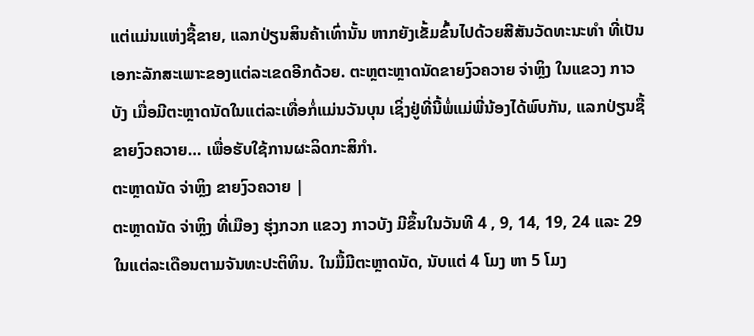ແຕ່ແມ່ນແຫ່ງຊື້ຂາຍ, ແລກປ່ຽນສິນຄ້າເທົ່ານັ້ນ ຫາກຍັງເຂັ້ມຂົ້ນໄປດ້ວຍສີສັນວັດທະນະທຳ ທີ່ເປັນເອກະລັກສະເພາະຂອງແຕ່ລະເຂດອີກດ້ວຍ. ຕະຫຼຕະຫຼາດນັດຂາຍງົວຄວາຍ ຈ່າຫຼິງ ໃນແຂວງ ກາວບັງ ເມື່ອມີຕະຫຼາດນັດໃນແຕ່ລະເທື່ອກໍ່ແມ່ນວັນບຸນ ເຊິ່ງຢູ່ທີ່ນີ້ພໍ່ແມ່ພີ່ນ້ອງໄດ້ພົບກັນ, ແລກປ່ຽນຊື້ຂາຍງົວຄວາຍ… ເພື່ອຮັບໃຊ້ການຜະລິດກະສິກຳ.
ຕະຫຼາດນັດ ຈ່າຫຼິງ ຂາຍງົວຄວາຍ |
ຕະຫຼາດນັດ ຈ່າຫຼິງ ທີ່ເມືອງ ຮຸ່ງກວກ ແຂວງ ກາວບັງ ມີຂຶ້ນໃນວັນທີ 4 , 9, 14, 19, 24 ແລະ 29 ໃນແຕ່ລະເດືອນຕາມຈັນທະປະຕິທິນ. ໃນມື້ມີຕະຫຼາດນັດ, ນັບແຕ່ 4 ໂມງ ຫາ 5 ໂມງ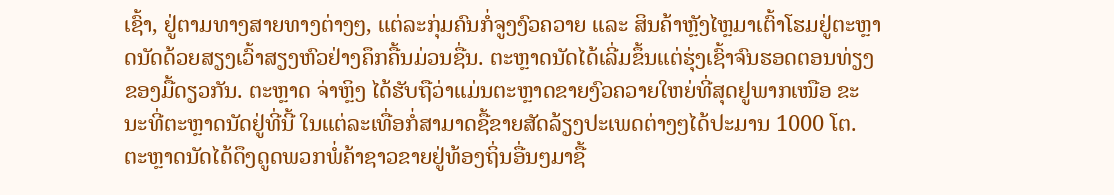ເຊົ້າ, ຢູ່ຕາມທາງສາຍທາງຕ່າງໆ, ແຕ່ລະກຸ່ມຄົນກໍ່ຈູງງົວຄວາຍ ແລະ ສິນຄ້າຫຼັງໄຫຼມາເຕົ້າໂຮມຢູ່ຕະຫຼາດນັດດ້ວຍສຽງເວົ້າສຽງຫົວຢ່າງຄຶກຄື້ນມ່ວນຊື່ນ. ຕະຫຼາດນັດໄດ້ເລີ່ມຂຶ້ນແຕ່ຮຸ່ງເຊົ້າຈົນຮອດຕອນທ່ຽງຂອງມື້ດຽວກັນ. ຕະຫຼາດ ຈ່າຫຼິງ ໄດ້ຮັບຖືວ່າແມ່ນຕະຫຼາດຂາຍງົວຄວາຍໃຫຍ່ທີ່ສຸດຢູພາກເໜືອ ຂະນະທີ່ຕະຫຼາດນັດຢູ່ທີ່ນີ້ ໃນແຕ່ລະເທື່ອກໍ່ສາມາດຊື້ຂາຍສັດລ້ຽງປະເພດຕ່າງໆໄດ້ປະມານ 1000 ໂຕ. ຕະຫຼາດນັດໄດ້ດຶງດູດພວກພໍ່ຄ້າຊາວຂາຍຢູ່ທ້ອງຖິ່ນອື່ນໆມາຊື້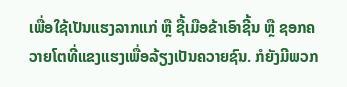ເພື່ອໃຊ້ເປັນແຮງລາກແກ່ ຫຼື ຊື້ເມືອຂ້າເອົາຊີ້ນ ຫຼື ຊອກຄວາຍໂຕທີ່ແຂງແຮງເພື່ອລ້ຽງເປັນຄວາຍຊົນ. ກໍຍັງມີພວກ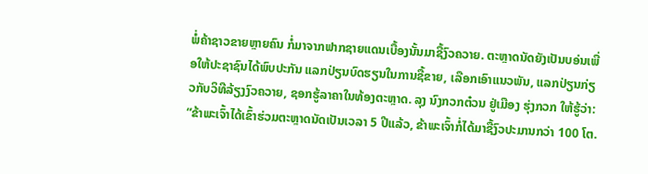ພໍ່ຄ້າຊາວຂາຍຫຼາຍຄົນ ກໍ່ມາຈາກຟາກຊາຍແດນເບື້ອງນັ້ນມາຊື້ງົວຄວາຍ. ຕະຫຼາດນັດຍັງເປັນບອ່ນເພື່ອໃຫ້ປະຊາຊົນໄດ້ພົບປະກັນ ແລກປ່ຽນບົດຮຽນໃນການຊື້ຂາຍ, ເລືອກເອົາແນວພັນ, ແລກປ່ຽນກ່ຽວກັບວິທີລ້ຽງງົວຄວາຍ, ຊອກຮູ້ລາຄາໃນທ້ອງຕະຫຼາດ. ລຸງ ນົງກວກຕ໋ວນ ຢູ່ເມືອງ ຮຸ່ງກວກ ໃຫ້ຮູ້ວ່າ:
“ຂ້າພະເຈົ້າໄດ້ເຂົ້າຮ່ວມຕະຫຼາດນັດເປັນເວລາ 5 ປີແລ້ວ, ຂ້າພະເຈົ້າກໍ່ໄດ້ມາຊື້ງົວປະມານກວ່າ 100 ໂຕ.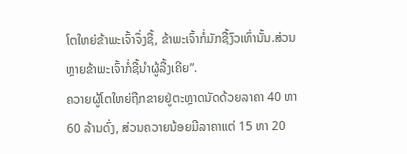ໂຕໃຫຍ່ຂ້າພະເຈົ້າຈຶ່ງຊື້, ຂ້າພະເຈົ້າກໍ່ມັກຊື້ງົວເທົ່ານັ້ນ.ສ່ວນຫຼາຍຂ້າພະເຈົ້າກໍ່ຊື້ນຳຜູ້ລື້ງເຄີຍ”.
ຄວາຍຜູ້ໂຕໃຫຍ່ຖືກຂາຍຢູ່ຕະຫຼາດນັດດ້ວຍລາຄາ 40 ຫາ 60 ລ້ານດົ່ງ, ສ່ວນຄວາຍນ້ອຍມີລາຄາແຕ່ 15 ຫາ 20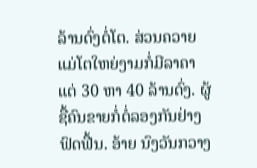ລ້ານດົ່ງຕໍ່ໂຕ. ສ່ວນຄວາຍແມ່ໂຕໃຫຍ່ງາມກໍ່ມີລາຄາແຕ່ 30 ຫາ 40 ລ້ານດົ່ງ. ຜູ້ຊື້ຄົນຂາຍກໍ່ຕໍ່ລອງກັນຢ່າງຟົດຟື້ນ. ອ້າຍ ນົງວັນກວາງ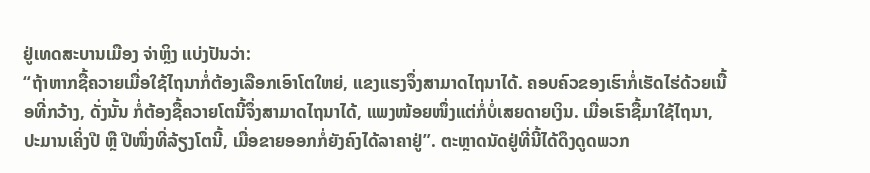ຢູ່ເທດສະບານເມືອງ ຈ່າຫຼິງ ແບ່ງປັນວ່າ:
“ຖ້າຫາກຊື້ຄວາຍເມື່ອໃຊ້ໄຖນາກໍ່ຕ້ອງເລືອກເອົາໂຕໃຫຍ່, ແຂງແຮງຈຶ່ງສາມາດໄຖນາໄດ້. ຄອບຄົວຂອງເຮົາກໍ່ເຮັດໄຮ່ດ້ວຍເນື້ອທີ່ກວ້າງ, ດັ່ງນັ້ນ ກໍ່ຕ້ອງຊື້ຄວາຍໂຕນີ້ຈຶ່ງສາມາດໄຖນາໄດ້, ແພງໜ້ອຍໜຶ່ງແຕ່ກໍ່ບໍ່ເສຍດາຍເງິນ. ເມື່ອເຮົາຊື້ມາໃຊ້ໄຖນາ, ປະມານເຄິ່ງປີ ຫຼື ປີໜຶ່ງທີ່ລ້ຽງໂຕນີ້, ເມື່ອຂາຍອອກກໍ່ຍັງຄົງໄດ້ລາຄາຢູ່”. ຕະຫຼາດນັດຢູ່ທີ່ນີ້ໄດ້ດຶງດູດພວກ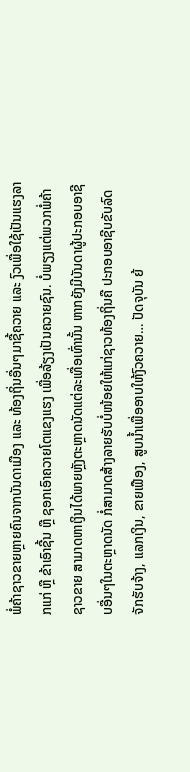ພໍ່ຄ້າຊາວຂາຍຫຼາຍຄົນຈາກບັນດາເມືອງ ແລະ ທ້ອງຖິ່ນອື່ນໆມາຊື້ຄວາຍ ແລະ ງົວເພື່ອໃຊ້ເປັນແຮງລາກແກ່ ຫຼື ຂ້າເອົາຊີ້ນ ຫຼື ຊອກເອົາຄວາຍໂຕແຂງແຮງ ເພື່ອລ້ຽງເປັນຄວາຍຊົນ. ບໍ່ພຽງແຕ່ພວກພໍ່ຄ້າຊາວຂາຍ ສາມາດຫາເງິນໄດ້ພາຍຫຼັງຕະຫຼາດນັດແຕ່ລະເທື່ອເທົ່ານັ້ນ ຫາກຍັງມີບັນດາຜູ້ປະກອບອາຊີບອື່ນໆໃນຕະຫຼາດນັດ ກໍ່ສາມາດສ້າງລາຍຮັບບໍ່ໜ້ອຍໃຫ້ແກ່ຊາວທ້ອງຖິ່ນຄື ປະກອບອາຊີບຂັບລົດຈັກຮັບຈ້າງ, ແລກເງິນ, ຂາຍເຟືອງ, ສູບນ້ຳເພື່ອອາບໃຫ້ງົວຄວາຍ… ປັດຈຸບັນ ຍ້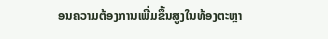ອນຄວາມຕ້ອງການເພີ່ມຂຶ້ນສູງໃນທ້ອງຕະຫຼາ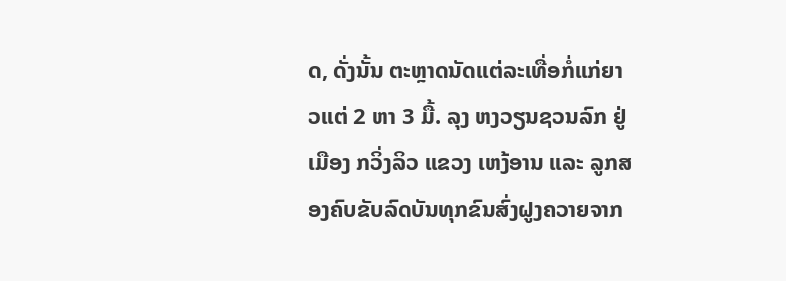ດ, ດັ່ງນັ້ນ ຕະຫຼາດນັດແຕ່ລະເທື່ອກໍ່ແກ່ຍາວແຕ່ 2 ຫາ 3 ມື້. ລຸງ ຫງວຽນຊວນລົກ ຢູ່ເມືອງ ກວິ່ງລິວ ແຂວງ ເຫງ້ອານ ແລະ ລູກສອງຄົບຂັບລົດບັນທຸກຂົນສົ່ງຝູງຄວາຍຈາກ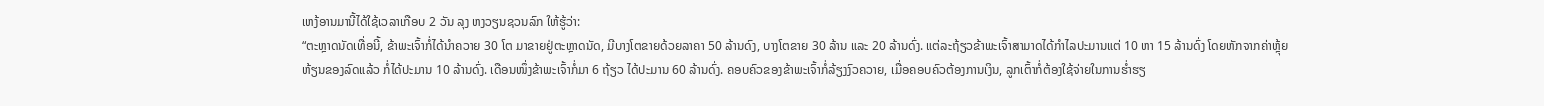ເຫງ້ອານມານີ້ໄດ້ໃຊ້ເວລາເກືອບ 2 ວັນ ລຸງ ຫງວຽນຊວນລົກ ໃຫ້ຮູ້ວ່າ:
“ຕະຫຼາດນັດເທື່ອນີ້, ຂ້າພະເຈົ້າກໍ່ໄດ້ນຳຄວາຍ 30 ໂຕ ມາຂາຍຢູ່ຕະຫຼາດນັດ, ມີບາງໂຕຂາຍດ້ວຍລາຄາ 50 ລ້ານດົງ, ບາງໂຕຂາຍ 30 ລ້ານ ແລະ 20 ລ້ານດົ່ງ. ແຕ່ລະຖ້ຽວຂ້າພະເຈົ້າສາມາດໄດ້ກຳໄລປະມານແຕ່ 10 ຫາ 15 ລ້ານດົ່ງ ໂດຍຫັກຈາກຄ່າຫຼຸ້ຍຫ້ຽນຂອງລົດແລ້ວ ກໍ່ໄດ້ປະມານ 10 ລ້ານດົ່ງ. ເດືອນໜຶ່ງຂ້າພະເຈົ້າກໍ່ມາ 6 ຖ້ຽວ ໄດ້ປະມານ 60 ລ້ານດົ່ງ. ຄອບຄົວຂອງຂ້າພະເຈົ້າກໍ່ລ້ຽງງົວຄວາຍ, ເມື່ອຄອບຄົວຕ້ອງການເງິນ, ລູກເຕົ້າກໍ່ຕ້ອງໃຊ້ຈ່າຍໃນການຮ່ຳຮຽ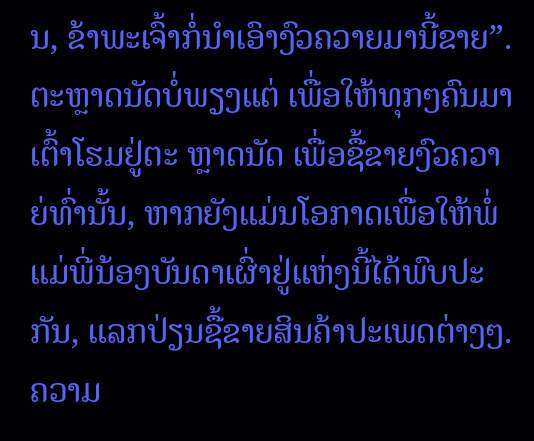ນ, ຂ້າພະເຈົ້າກໍ່ນຳເອົາງົວຄວາຍມານີ້ຂາຍ”.
ຕະຫຼາດນັດບໍ່ພຽງແຕ່ ເພື່ອໃຫ້ທຸກໆຄົນມາເຕົ້າໂຮມຢູ່ຕະ ຫຼາດນັດ ເພື່ອຊື້ຂາຍງົວຄວາຍ່ທົ່ານັ້ນ, ຫາກຍັງແມ່ນໂອກາດເພື່ອໃຫ້ພໍ່ແມ່ພີ່ນ້ອງບັນດາເຜົ່າຢູ່ແຫ່ງນີ້ໄດ້ພົບປະກັນ, ແລກປ່ຽນຊື້ຂາຍສິນຄ້າປະເພດຕ່າງໆ. ຄວາມ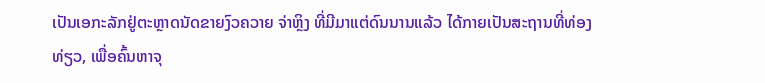ເປັນເອກະລັກຢູ່ຕະຫຼາດນັດຂາຍງົວຄວາຍ ຈ່າຫຼິງ ທີ່ມີມາແຕ່ດົນນານແລ້ວ ໄດ້ກາຍເປັນສະຖານທີ່ທ່ອງທ່ຽວ, ເພື່ອຄົ້ນຫາຈຸ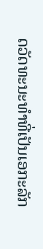ດວັດທະນະທຳທີ່ເປັນເອກະລັກ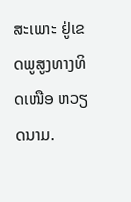ສະເພາະ ຢູ່ເຂດພູສູງທາງທິດເໜືອ ຫວຽດນາມ.